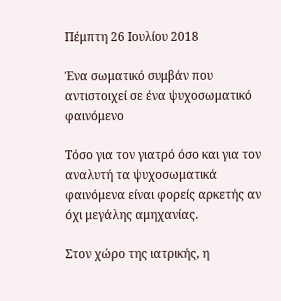Πέμπτη 26 Ιουλίου 2018

Ένα σωματικό συμβάν που αντιστοιχεί σε ένα ψυχοσωματικό φαινόμενο

Τόσο για τον γιατρό όσο και για τον αναλυτή τα ψυχοσωματικά φαινόμενα είναι φορείς αρκετής αν όχι μεγάλης αμηχανίας.

Στον χώρο της ιατρικής, η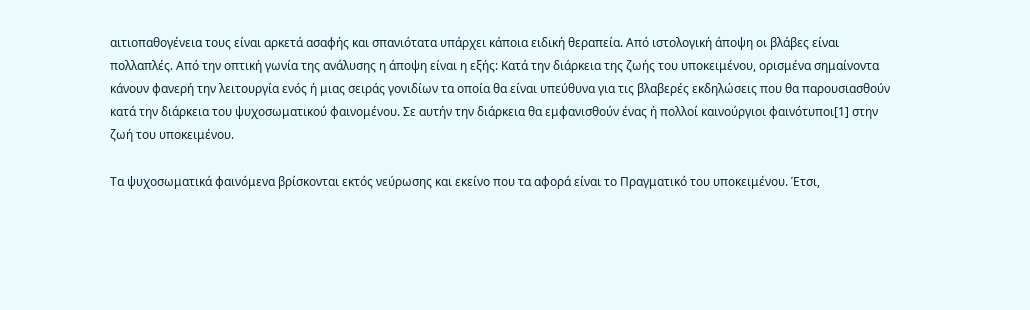αιτιοπαθογένεια τους είναι αρκετά ασαφής και σπανιότατα υπάρχει κάποια ειδική θεραπεία. Από ιστολογική άποψη οι βλάβες είναι πολλαπλές. Από την οπτική γωνία της ανάλυσης η άποψη είναι η εξής: Κατά την διάρκεια της ζωής του υποκειμένου, ορισμένα σημαίνοντα κάνουν φανερή την λειτουργία ενός ή μιας σειράς γονιδίων τα οποία θα είναι υπεύθυνα για τις βλαβερές εκδηλώσεις που θα παρουσιασθούν κατά την διάρκεια του ψυχοσωματικού φαινομένου. Σε αυτήν την διάρκεια θα εμφανισθούν ένας ή πολλοί καινούργιοι φαινότυποι[1] στην ζωή του υποκειμένου.

Τα ψυχοσωματικά φαινόμενα βρίσκονται εκτός νεύρωσης και εκείνο που τα αφορά είναι το Πραγματικό του υποκειμένου. Έτσι,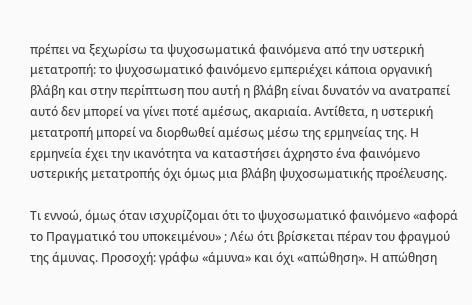πρέπει να ξεχωρίσω τα ψυχοσωματικά φαινόμενα από την υστερική μετατροπή: το ψυχοσωματικό φαινόμενο εμπεριέχει κάποια οργανική βλάβη και στην περίπτωση που αυτή η βλάβη είναι δυνατόν να ανατραπεί αυτό δεν μπορεί να γίνει ποτέ αμέσως, ακαριαία. Αντίθετα, η υστερική μετατροπή μπορεί να διορθωθεί αμέσως μέσω της ερμηνείας της. Η ερμηνεία έχει την ικανότητα να καταστήσει άχρηστο ένα φαινόμενο υστερικής μετατροπής όχι όμως μια βλάβη ψυχοσωματικής προέλευσης.

Τι εννοώ, όμως όταν ισχυρίζομαι ότι το ψυχοσωματικό φαινόμενο «αφορά το Πραγματικό του υποκειμένου» ; Λέω ότι βρίσκεται πέραν του φραγμού της άμυνας. Προσοχή: γράφω «άμυνα» και όχι «απώθηση». Η απώθηση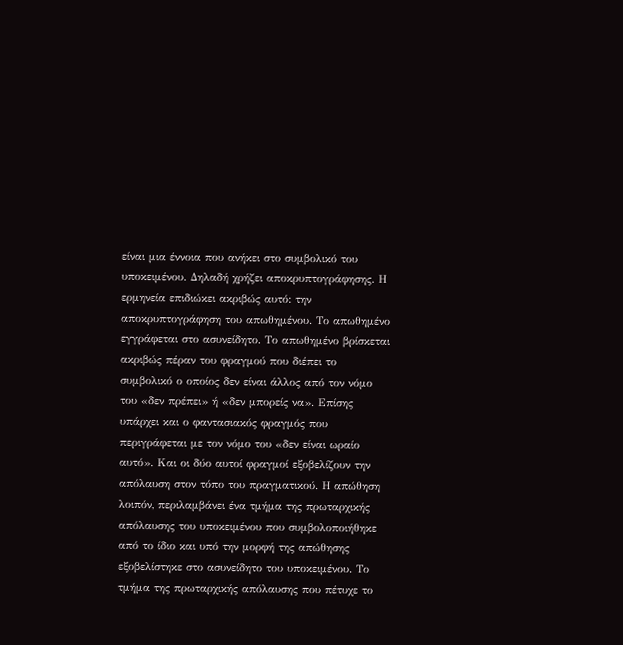είναι μια έννοια που ανήκει στο συμβολικό του υποκειμένου. Δηλαδή χρήζει αποκρυπτογράφησης. Η ερμηνεία επιδιώκει ακριβώς αυτό: την αποκρυπτογράφηση του απωθημένου. Το απωθημένο εγγράφεται στο ασυνείδητο. Το απωθημένο βρίσκεται ακριβώς πέραν του φραγμού που διέπει το συμβολικό ο οποίος δεν είναι άλλος από τον νόμο του «δεν πρέπει» ή «δεν μπορείς να». Επίσης υπάρχει και ο φαντασιακός φραγμός που περιγράφεται με τον νόμο του «δεν είναι ωραίο αυτό». Και οι δύο αυτοί φραγμοί εξοβελίζουν την απόλαυση στον τόπο του πραγματικού. Η απώθηση λοιπόν, περιλαμβάνει ένα τμήμα της πρωταρχικής απόλαυσης του υποκειμένου που συμβολοποιήθηκε από το ίδιο και υπό την μορφή της απώθησης εξοβελίστηκε στο ασυνείδητο του υποκειμένου. Το τμήμα της πρωταρχικής απόλαυσης που πέτυχε το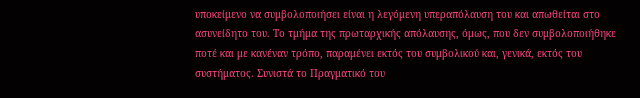υποκείμενο να συμβολοποιήσει είναι η λεγόμενη υπεραπόλαυση του και απωθείται στο ασυνείδητο του. Το τμήμα της πρωταρχικής απόλαυσης, όμως, που δεν συμβολοποιήθηκε ποτέ και με κανέναν τρόπο, παραμένει εκτός του συμβολικού και, γενικά, εκτός του συστήματος. Συνιστά το Πραγματικό του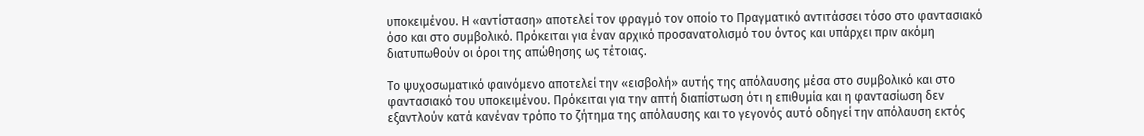υποκειμένου. Η «αντίσταση» αποτελεί τον φραγμό τον οποίο το Πραγματικό αντιτάσσει τόσο στο φαντασιακό όσο και στο συμβολικό. Πρόκειται για έναν αρχικό προσανατολισμό του όντος και υπάρχει πριν ακόμη διατυπωθούν οι όροι της απώθησης ως τέτοιας.

Το ψυχοσωματικό φαινόμενο αποτελεί την «εισβολή» αυτής της απόλαυσης μέσα στο συμβολικό και στο φαντασιακό του υποκειμένου. Πρόκειται για την απτή διαπίστωση ότι η επιθυμία και η φαντασίωση δεν εξαντλούν κατά κανέναν τρόπο το ζήτημα της απόλαυσης και το γεγονός αυτό οδηγεί την απόλαυση εκτός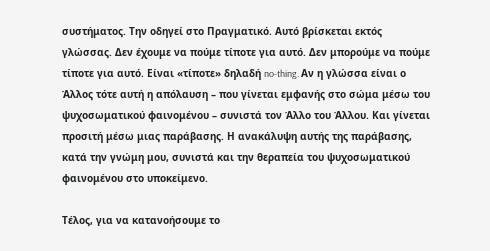συστήματος. Την οδηγεί στο Πραγματικό. Αυτό βρίσκεται εκτός γλώσσας. Δεν έχουμε να πούμε τίποτε για αυτό. Δεν μπορούμε να πούμε τίποτε για αυτό. Είναι «τίποτε» δηλαδή no-thing. Αν η γλώσσα είναι ο Άλλος τότε αυτή η απόλαυση – που γίνεται εμφανής στο σώμα μέσω του ψυχοσωματικού φαινομένου – συνιστά τον Άλλο του Άλλου. Και γίνεται προσιτή μέσω μιας παράβασης. Η ανακάλυψη αυτής της παράβασης, κατά την γνώμη μου, συνιστά και την θεραπεία του ψυχοσωματικού φαινομένου στο υποκείμενο.

Τέλος, για να κατανοήσουμε το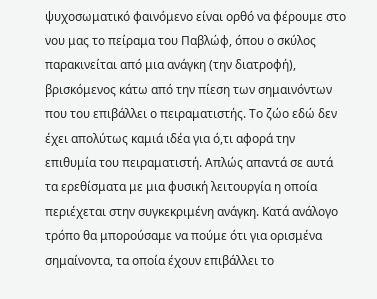ψυχοσωματικό φαινόμενο είναι ορθό να φέρουμε στο νου μας το πείραμα του Παβλώφ, όπου ο σκύλος παρακινείται από μια ανάγκη (την διατροφή), βρισκόμενος κάτω από την πίεση των σημαινόντων που του επιβάλλει ο πειραματιστής. Το ζώο εδώ δεν έχει απολύτως καμιά ιδέα για ό,τι αφορά την επιθυμία του πειραματιστή. Απλώς απαντά σε αυτά τα ερεθίσματα με μια φυσική λειτουργία η οποία περιέχεται στην συγκεκριμένη ανάγκη. Κατά ανάλογο τρόπο θα μπορούσαμε να πούμε ότι για ορισμένα σημαίνοντα, τα οποία έχουν επιβάλλει το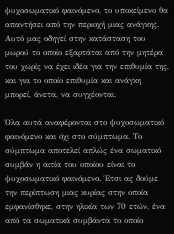ψυχοσωματικό φαινόμενο, το υποκείμενο θα απαντήσει από την περιοχή μιας ανάγκης. Αυτό μας οδηγεί στην κατάσταση του μωρού το οποίο εξαρτάται από την μητέρα του χωρίς να έχει ιδέα για την επιθυμία της, και για το οποίο επιθυμία και ανάγκη μπορεί, άνετα, να συγχέονται.

Όλα αυτά αναφέρονται στο ψυχοσωματικό φαινόμενο και όχι στο σύμπτωμα. Το σύμπτωμα αποτελεί απλώς ένα σωματικό συμβάν η αιτία του οποίου είναι το ψυχοσωματικό φαινόμενο. Έτσι ας δούμε την περίπτωση μιας κυρίας στην οποία εμφανίσθηκε, στην ηλικία των 70 ετών, ένα από τα σωματικά συμβάντα το οποίο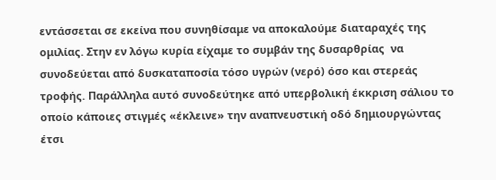εντάσσεται σε εκείνα που συνηθίσαμε να αποκαλούμε διαταραχές της ομιλίας. Στην εν λόγω κυρία είχαμε το συμβάν της δυσαρθρίας  να συνοδεύεται από δυσκαταποσία τόσο υγρών (νερό) όσο και στερεάς τροφής. Παράλληλα αυτό συνοδεύτηκε από υπερβολική έκκριση σάλιου το οποίο κάποιες στιγμές «έκλεινε» την αναπνευστική οδό δημιουργώντας έτσι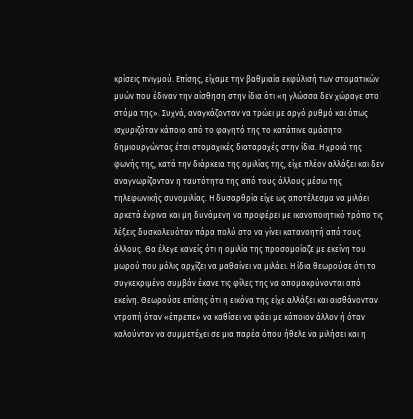κρίσεις πνιγμού. Επίσης, είχαμε την βαθμιαία εκφύλισή των στοματικών μυών που έδιναν την αίσθηση στην ίδια ότι «η γλώσσα δεν χώραγε στο στόμα της». Συχνά, αναγκάζονταν να τρώει με αργό ρυθμό και όπως ισχυριζόταν κάποιο από το φαγητό της το κατάπινε αμάσητο δημιουργώντας έτσι στομαχικές διαταραχές στην ίδια. Η χροιά της φωνής της, κατά την διάρκεια της ομιλίας της, είχε πλέον αλλάξει και δεν αναγνωρίζονταν η ταυτότητα της από τους άλλους μέσω της τηλεφωνικής συνομιλίας. Η δυσαρθρία είχε ως αποτέλεσμα να μιλάει αρκετά ένρινα και μη δυνάμενη να προφέρει με ικανοποιητικό τρόπο τις λέξεις δυσκολευόταν πάρα πολύ στο να γίνει κατανοητή από τους άλλους. Θα έλεγε κανείς ότι η ομιλία της προσομοίαζε με εκείνη του μωρού που μόλις αρχίζει να μαθαίνει να μιλάει. Η ίδια θεωρούσε ότι το συγκεκριμένο συμβάν έκανε τις φίλες της να απομακρύνονται από εκείνη. Θεωρούσε επίσης ότι η εικόνα της είχε αλλάξει και αισθάνονταν ντροπή όταν «έπρεπε» να καθίσει να φάει με κάποιον άλλον ή όταν καλούνταν να συμμετέχει σε μια παρέα όπου ήθελε να μιλήσει και η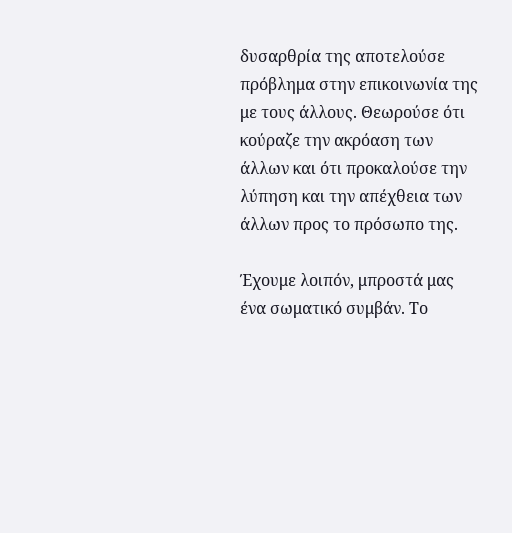δυσαρθρία της αποτελούσε πρόβλημα στην επικοινωνία της με τους άλλους. Θεωρούσε ότι κούραζε την ακρόαση των άλλων και ότι προκαλούσε την λύπηση και την απέχθεια των άλλων προς το πρόσωπο της.

Έχουμε λοιπόν, μπροστά μας ένα σωματικό συμβάν. Το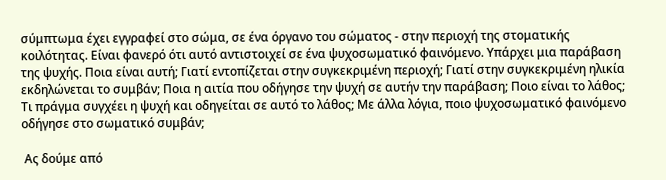σύμπτωμα έχει εγγραφεί στο σώμα, σε ένα όργανο του σώματος - στην περιοχή της στοματικής κοιλότητας. Είναι φανερό ότι αυτό αντιστοιχεί σε ένα ψυχοσωματικό φαινόμενο. Υπάρχει μια παράβαση της ψυχής. Ποια είναι αυτή; Γιατί εντοπίζεται στην συγκεκριμένη περιοχή; Γιατί στην συγκεκριμένη ηλικία εκδηλώνεται το συμβάν; Ποια η αιτία που οδήγησε την ψυχή σε αυτήν την παράβαση; Ποιο είναι το λάθος; Τι πράγμα συγχέει η ψυχή και οδηγείται σε αυτό το λάθος; Με άλλα λόγια, ποιο ψυχοσωματικό φαινόμενο οδήγησε στο σωματικό συμβάν;

 Ας δούμε από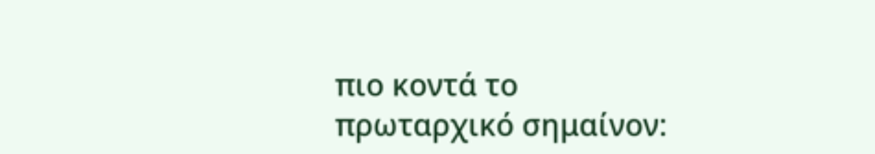πιο κοντά το πρωταρχικό σημαίνον: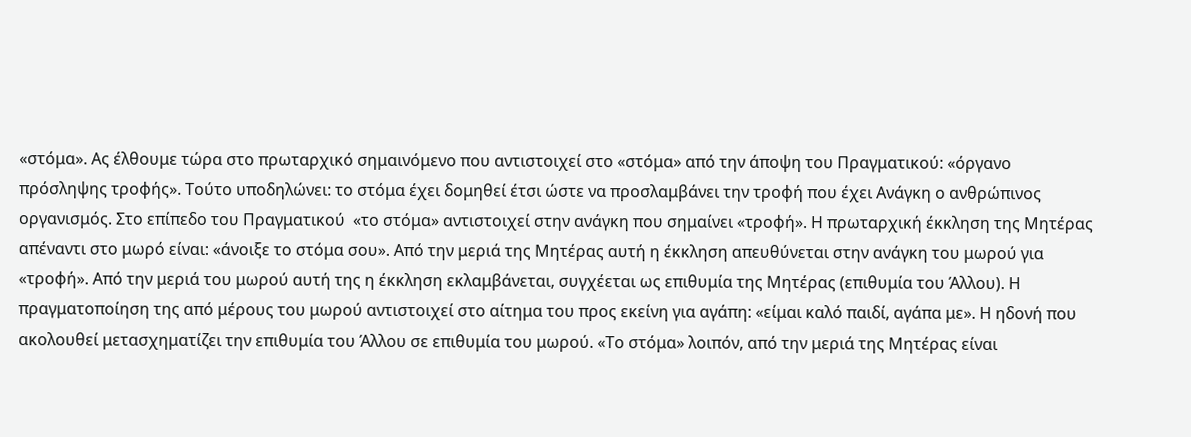«στόμα». Ας έλθουμε τώρα στο πρωταρχικό σημαινόμενο που αντιστοιχεί στο «στόμα» από την άποψη του Πραγματικού: «όργανο πρόσληψης τροφής». Τούτο υποδηλώνει: το στόμα έχει δομηθεί έτσι ώστε να προσλαμβάνει την τροφή που έχει Ανάγκη ο ανθρώπινος οργανισμός. Στο επίπεδο του Πραγματικού  «το στόμα» αντιστοιχεί στην ανάγκη που σημαίνει «τροφή». Η πρωταρχική έκκληση της Μητέρας απέναντι στο μωρό είναι: «άνοιξε το στόμα σου». Από την μεριά της Μητέρας αυτή η έκκληση απευθύνεται στην ανάγκη του μωρού για «τροφή». Από την μεριά του μωρού αυτή της η έκκληση εκλαμβάνεται, συγχέεται ως επιθυμία της Μητέρας (επιθυμία του Άλλου). Η πραγματοποίηση της από μέρους του μωρού αντιστοιχεί στο αίτημα του προς εκείνη για αγάπη: «είμαι καλό παιδί, αγάπα με». Η ηδονή που ακολουθεί μετασχηματίζει την επιθυμία του Άλλου σε επιθυμία του μωρού. «Το στόμα» λοιπόν, από την μεριά της Μητέρας είναι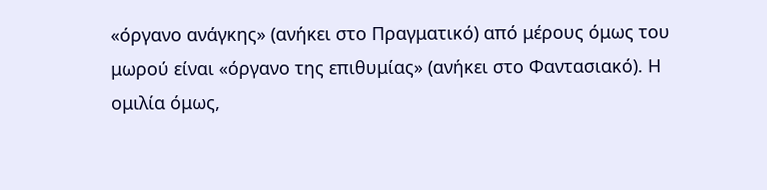«όργανο ανάγκης» (ανήκει στο Πραγματικό) από μέρους όμως του μωρού είναι «όργανο της επιθυμίας» (ανήκει στο Φαντασιακό). Η ομιλία όμως,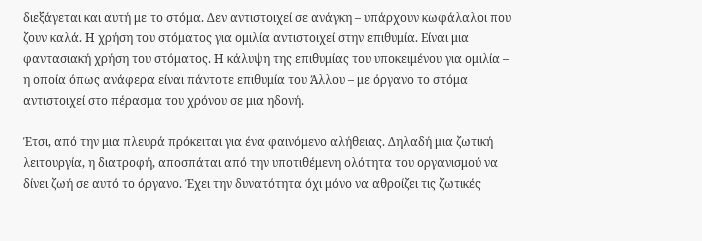διεξάγεται και αυτή με το στόμα. Δεν αντιστοιχεί σε ανάγκη – υπάρχουν κωφάλαλοι που ζουν καλά. Η χρήση του στόματος για ομιλία αντιστοιχεί στην επιθυμία. Είναι μια φαντασιακή χρήση του στόματος. Η κάλυψη της επιθυμίας του υποκειμένου για ομιλία – η οποία όπως ανάφερα είναι πάντοτε επιθυμία του Άλλου – με όργανο το στόμα αντιστοιχεί στο πέρασμα του χρόνου σε μια ηδονή.

Έτσι, από την μια πλευρά πρόκειται για ένα φαινόμενο αλήθειας. Δηλαδή μια ζωτική λειτουργία, η διατροφή, αποσπάται από την υποτιθέμενη ολότητα του οργανισμού να δίνει ζωή σε αυτό το όργανο. Έχει την δυνατότητα όχι μόνο να αθροίζει τις ζωτικές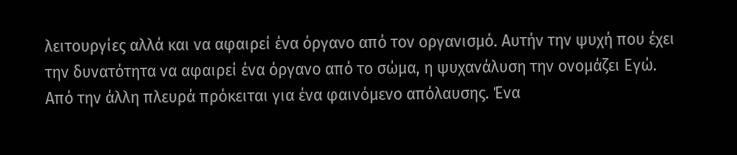λειτουργίες αλλά και να αφαιρεί ένα όργανο από τον οργανισμό. Αυτήν την ψυχή που έχει την δυνατότητα να αφαιρεί ένα όργανο από το σώμα, η ψυχανάλυση την ονομάζει Εγώ.
Από την άλλη πλευρά πρόκειται για ένα φαινόμενο απόλαυσης. Ένα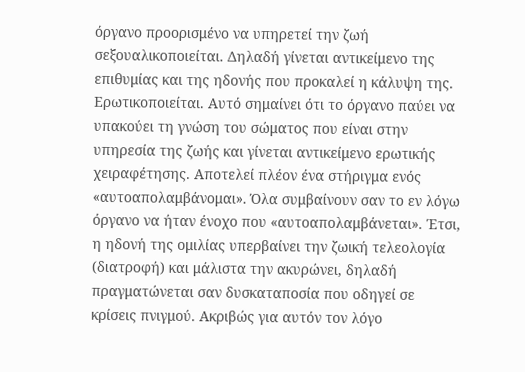όργανο προορισμένο να υπηρετεί την ζωή σεξουαλικοποιείται. Δηλαδή γίνεται αντικείμενο της επιθυμίας και της ηδονής που προκαλεί η κάλυψη της. Ερωτικοποιείται. Αυτό σημαίνει ότι το όργανο παύει να υπακούει τη γνώση του σώματος που είναι στην υπηρεσία της ζωής και γίνεται αντικείμενο ερωτικής χειραφέτησης. Αποτελεί πλέον ένα στήριγμα ενός «αυτοαπολαμβάνομαι». Όλα συμβαίνουν σαν το εν λόγω όργανο να ήταν ένοχο που «αυτοαπολαμβάνεται». Έτσι, η ηδονή της ομιλίας υπερβαίνει την ζωική τελεολογία (διατροφή) και μάλιστα την ακυρώνει, δηλαδή πραγματώνεται σαν δυσκαταποσία που οδηγεί σε κρίσεις πνιγμού. Ακριβώς για αυτόν τον λόγο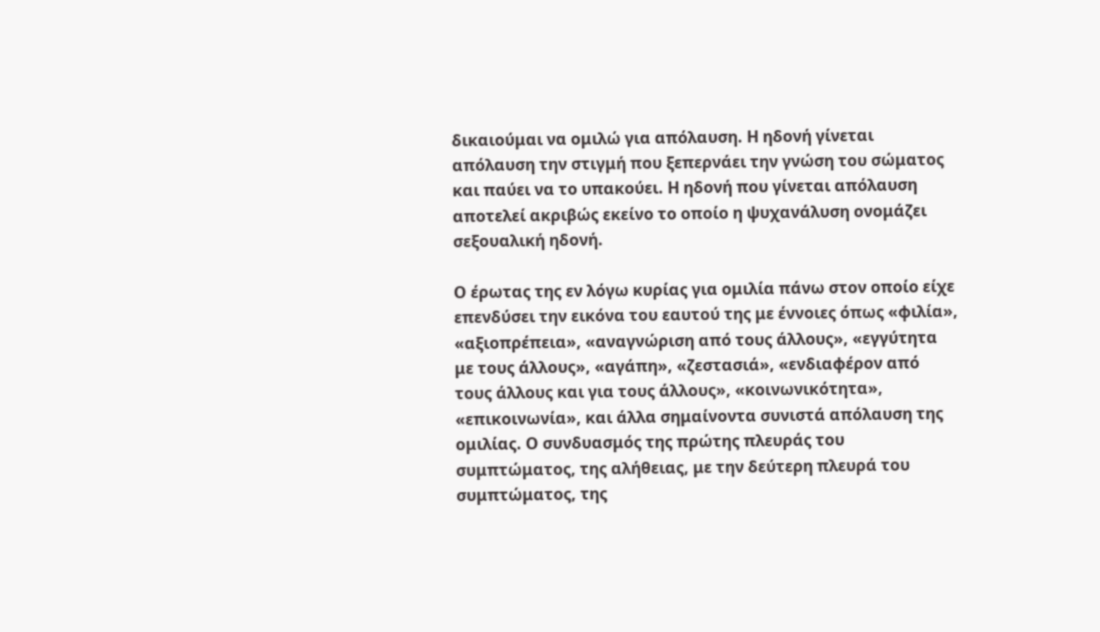δικαιούμαι να ομιλώ για απόλαυση. Η ηδονή γίνεται απόλαυση την στιγμή που ξεπερνάει την γνώση του σώματος και παύει να το υπακούει. Η ηδονή που γίνεται απόλαυση αποτελεί ακριβώς εκείνο το οποίο η ψυχανάλυση ονομάζει σεξουαλική ηδονή.

Ο έρωτας της εν λόγω κυρίας για ομιλία πάνω στον οποίο είχε επενδύσει την εικόνα του εαυτού της με έννοιες όπως «φιλία», «αξιοπρέπεια», «αναγνώριση από τους άλλους», «εγγύτητα με τους άλλους», «αγάπη», «ζεστασιά», «ενδιαφέρον από τους άλλους και για τους άλλους», «κοινωνικότητα», «επικοινωνία», και άλλα σημαίνοντα συνιστά απόλαυση της ομιλίας. Ο συνδυασμός της πρώτης πλευράς του συμπτώματος, της αλήθειας, με την δεύτερη πλευρά του συμπτώματος, της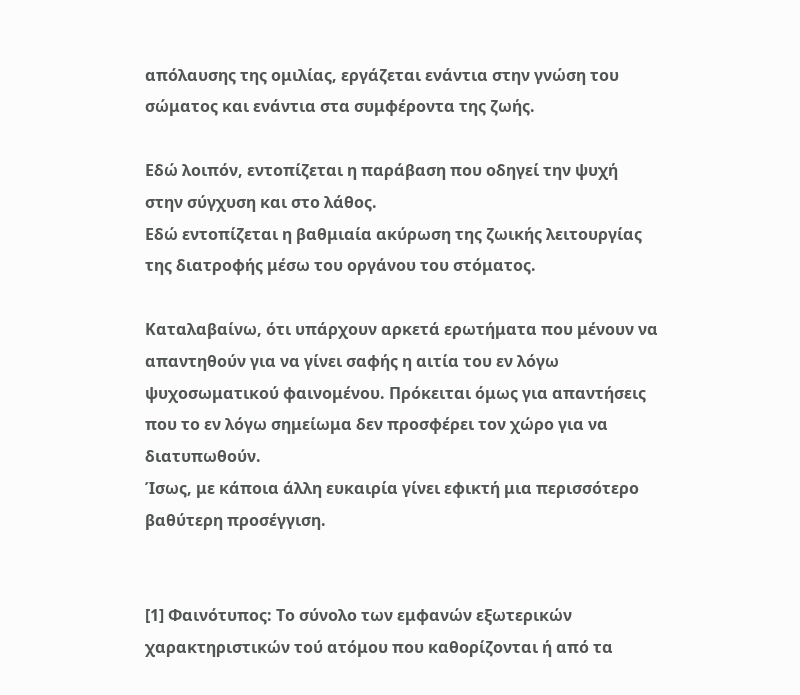απόλαυσης της ομιλίας, εργάζεται ενάντια στην γνώση του σώματος και ενάντια στα συμφέροντα της ζωής.

Εδώ λοιπόν, εντοπίζεται η παράβαση που οδηγεί την ψυχή στην σύγχυση και στο λάθος.
Εδώ εντοπίζεται η βαθμιαία ακύρωση της ζωικής λειτουργίας της διατροφής μέσω του οργάνου του στόματος.

Καταλαβαίνω, ότι υπάρχουν αρκετά ερωτήματα που μένουν να απαντηθούν για να γίνει σαφής η αιτία του εν λόγω ψυχοσωματικού φαινομένου. Πρόκειται όμως για απαντήσεις που το εν λόγω σημείωμα δεν προσφέρει τον χώρο για να διατυπωθούν.
Ίσως, με κάποια άλλη ευκαιρία γίνει εφικτή μια περισσότερο βαθύτερη προσέγγιση.


[1] Φαινότυπος: Το σύνολο των εμφανών εξωτερικών χαρακτηριστικών τού ατόμου που καθορίζονται ή από τα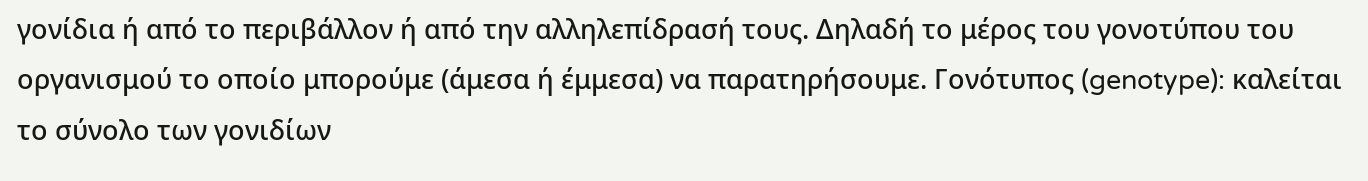γονίδια ή από το περιβάλλον ή από την αλληλεπίδρασή τους. Δηλαδή το μέρος του γονοτύπου του οργανισμού το οποίο μπορούμε (άμεσα ή έμμεσα) να παρατηρήσουμε. Γονότυπος (genotype): καλείται το σύνολο των γονιδίων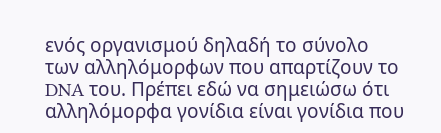ενός οργανισμού δηλαδή το σύνολο των αλληλόμορφων που απαρτίζουν το DNA του. Πρέπει εδώ να σημειώσω ότι αλληλόμορφα γονίδια είναι γονίδια που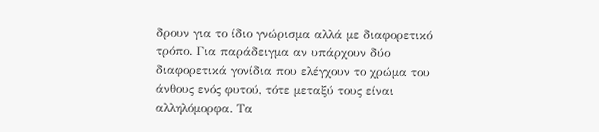δρουν για το ίδιο γνώρισμα αλλά με διαφορετικό τρόπο. Για παράδειγμα αν υπάρχουν δύο διαφορετικά γονίδια που ελέγχουν το χρώμα του άνθους ενός φυτού, τότε μεταξύ τους είναι αλληλόμορφα. Τα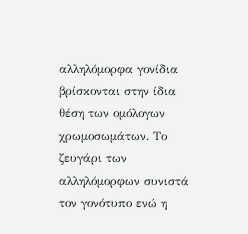αλληλόμορφα γονίδια βρίσκονται στην ίδια θέση των ομόλογων χρωμοσωμάτων. Το ζευγάρι των αλληλόμορφων συνιστά τον γονότυπο ενώ η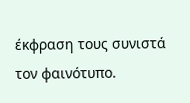έκφραση τους συνιστά τον φαινότυπο.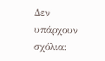Δεν υπάρχουν σχόλια: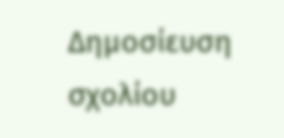Δημοσίευση σχολίου